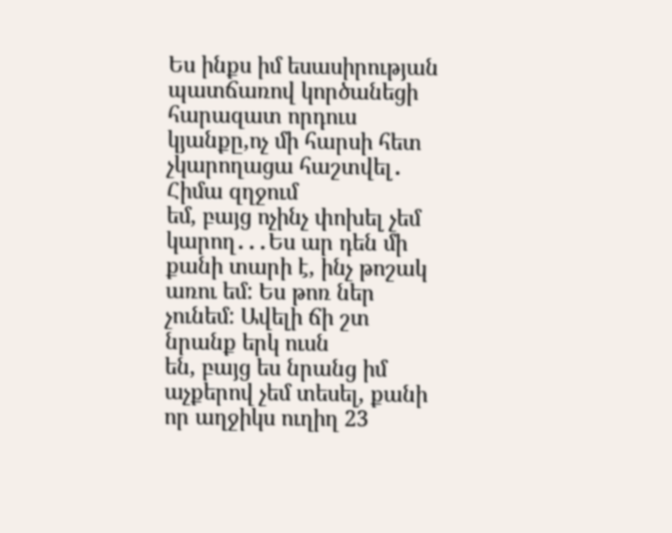Ես ինքս իմ եսասիրության պատճառով կործանեցի հարազատ որդուս կյանքը,ոչ մի հարսի հետ չկարողացա հաշտվել․ Հիմա զղջում
եմ, բայց ոչինչ փոխել չեմ կարող․․․Ես ար դեն մի քանի տարի է, ինչ թոշակ առու եմ: Ես թոռ ներ չունեմ: Ավելի ճի շտ նրանք երկ ուսն
են, բայց ես նրանց իմ աչքերով չեմ տեսել, քանի որ աղջիկս ուղիղ 23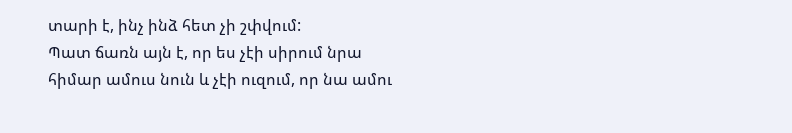տարի է, ինչ ինձ հետ չի շփվում:
Պատ ճառն այն է, որ ես չէի սիրում նրա հիմար ամուս նուն և չէի ուզում, որ նա ամու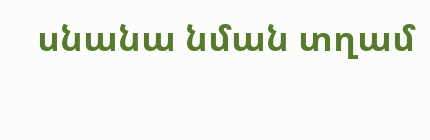սնանա նման տղամ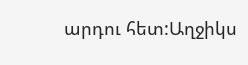արդու հետ:Աղջիկս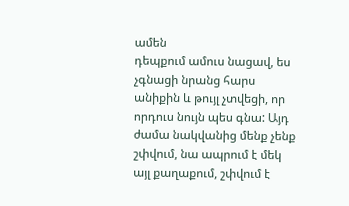ամեն
դեպքում ամուս նացավ, ես չգնացի նրանց հարս անիքին և թույլ չտվեցի, որ որդուս նույն պես գնա: Այդ ժամա նակվանից մենք չենք
շփվում, նա ապրում է մեկ այլ քաղաքում, շփվում է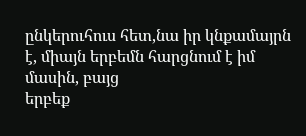ընկերուհուս հետ,նա իր կնքամայրն է, միայն երբեմն հարցնում է իմ մասին, բայց
երբեք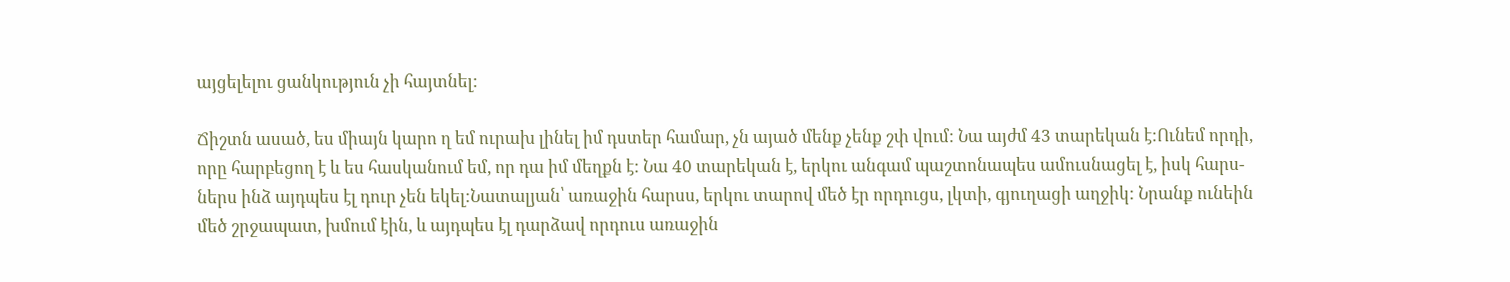այցելելու ցանկություն չի հայտնել:

Ճիշտն ասած, ես միայն կարո ղ եմ ուրախ լինել իմ դստեր համար, չն այած մենք չենք շփ վում: Նա այժմ 43 տարեկան է:Ունեմ որդի,
որը հարբեցող է և ես հասկանում եմ, որ դա իմ մեղքն է: Նա 40 տարեկան է, երկու անգամ պաշտոնապես ամուսնացել է, իսկ հարս-
ներս ինձ այդպես էլ դուր չեն եկել:Նատալյան՝ առաջին հարսս, երկու տարով մեծ էր որդուցս, լկտի, գյուղացի աղջիկ: Նրանք ունեին
մեծ շրջապատ, խմում էին, և այդպես էլ դարձավ որդուս առաջին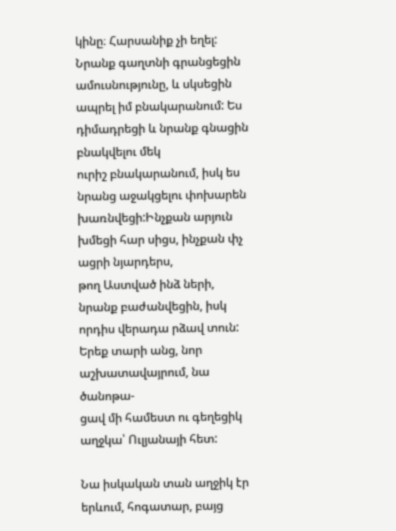կինը։ Հարսանիք չի եղել:
Նրանք գաղտնի գրանցեցին ամուսնությունը, և սկսեցին ապրել իմ բնակարանում: Ես դիմադրեցի և նրանք գնացին բնակվելու մեկ
ուրիշ բնակարանում, իսկ ես նրանց աջակցելու փոխարեն խառնվեցի:Ինչքան արյուն խմեցի հար սիցս, ինչքան փչ ացրի նյարդերս,
թող Աստված ինձ ների, նրանք բաժանվեցին, իսկ որդիս վերադա րձավ տուն: Երեք տարի անց, նոր աշխատավայրում, նա ծանոթա-
ցավ մի համեստ ու գեղեցիկ աղջկա՝ Ուլյանայի հետ:

Նա իսկական տան աղջիկ էր երևում, հոգատար, բայց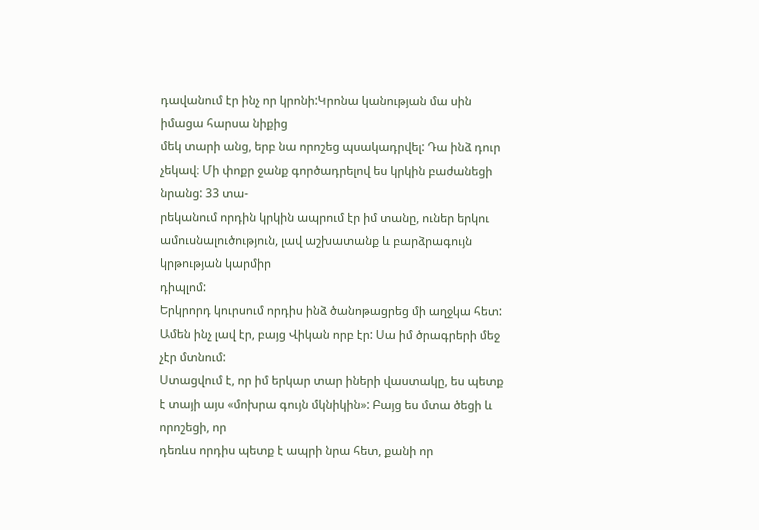դավանում էր ինչ որ կրոնի:Կրոնա կանության մա սին իմացա հարսա նիքից
մեկ տարի անց, երբ նա որոշեց պսակադրվել: Դա ինձ դուր չեկավ։ Մի փոքր ջանք գործադրելով ես կրկին բաժանեցի նրանց: 33 տա-
րեկանում որդին կրկին ապրում էր իմ տանը, ուներ երկու ամուսնալուծություն, լավ աշխատանք և բարձրագույն կրթության կարմիր
դիպլոմ:
Երկրորդ կուրսում որդիս ինձ ծանոթացրեց մի աղջկա հետ: Ամեն ինչ լավ էր, բայց Վիկան որբ էր: Սա իմ ծրագրերի մեջ չէր մտնում:
Ստացվում է, որ իմ երկար տար իների վաստակը, ես պետք է տայի այս «մոխրա գույն մկնիկին»: Բայց ես մտա ծեցի և որոշեցի, որ
դեռևս որդիս պետք է ապրի նրա հետ, քանի որ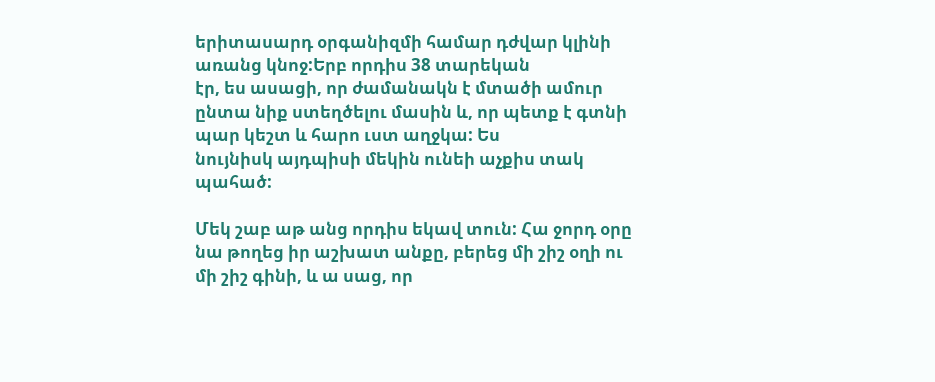երիտասարդ օրգանիզմի համար դժվար կլինի առանց կնոջ:Երբ որդիս 38 տարեկան
էր, ես ասացի, որ ժամանակն է մտածի ամուր ընտա նիք ստեղծելու մասին և, որ պետք է գտնի պար կեշտ և հարո ւստ աղջկա: Ես
նույնիսկ այդպիսի մեկին ունեի աչքիս տակ պահած:

Մեկ շաբ աթ անց որդիս եկավ տուն: Հա ջորդ օրը նա թողեց իր աշխատ անքը, բերեց մի շիշ օղի ու մի շիշ գինի, և ա սաց, որ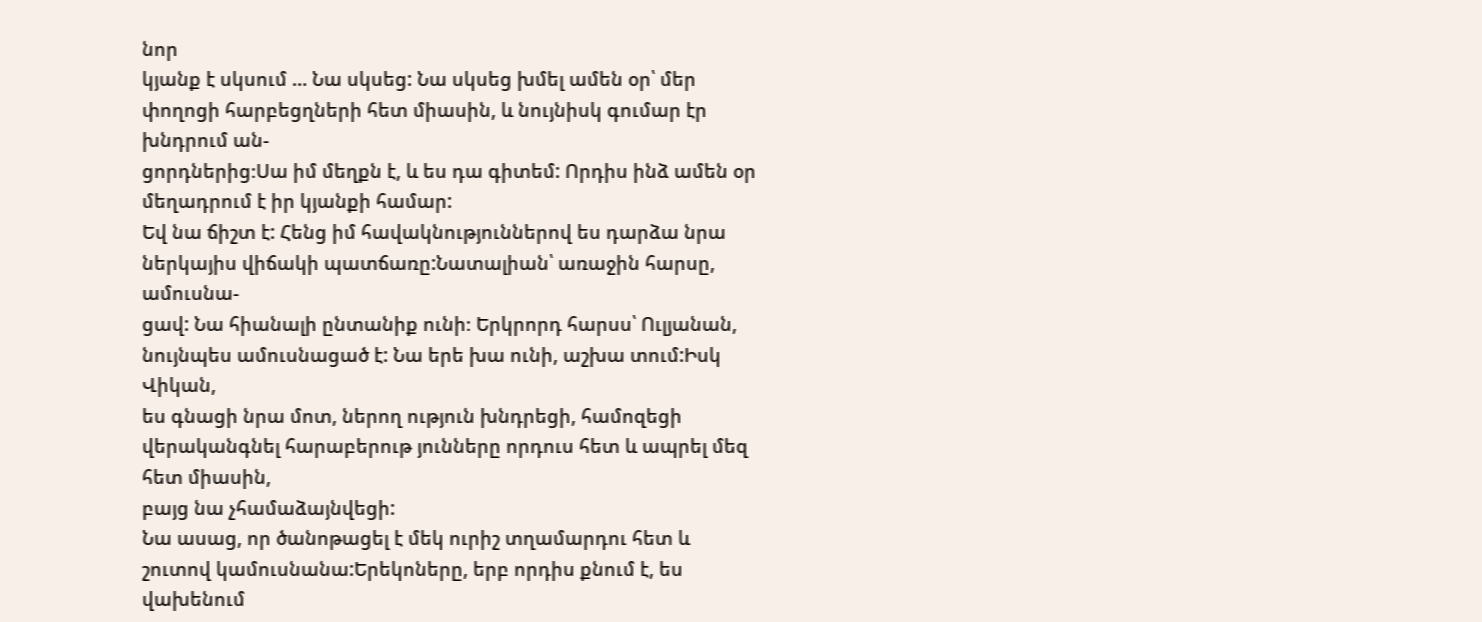նոր
կյանք է սկսում … Նա սկսեց: Նա սկսեց խմել ամեն օր՝ մեր փողոցի հարբեցղների հետ միասին, և նույնիսկ գումար էր խնդրում ան-
ցորդներից։Սա իմ մեղքն է, և ես դա գիտեմ: Որդիս ինձ ամեն օր մեղադրում է իր կյանքի համար:
Եվ նա ճիշտ է: Հենց իմ հավակնություններով ես դարձա նրա ներկայիս վիճակի պատճառը:Նատալիան՝ առաջին հարսը, ամուսնա-
ցավ: Նա հիանալի ընտանիք ունի։ Երկրորդ հարսս՝ Ուլյանան, նույնպես ամուսնացած է: Նա երե խա ունի, աշխա տում:Իսկ Վիկան,
ես գնացի նրա մոտ, ներող ություն խնդրեցի, համոզեցի վերականգնել հարաբերութ յունները որդուս հետ և ապրել մեզ հետ միասին,
բայց նա չհամաձայնվեցի:
Նա ասաց, որ ծանոթացել է մեկ ուրիշ տղամարդու հետ և շուտով կամուսնանա:Երեկոները, երբ որդիս քնում է, ես վախենում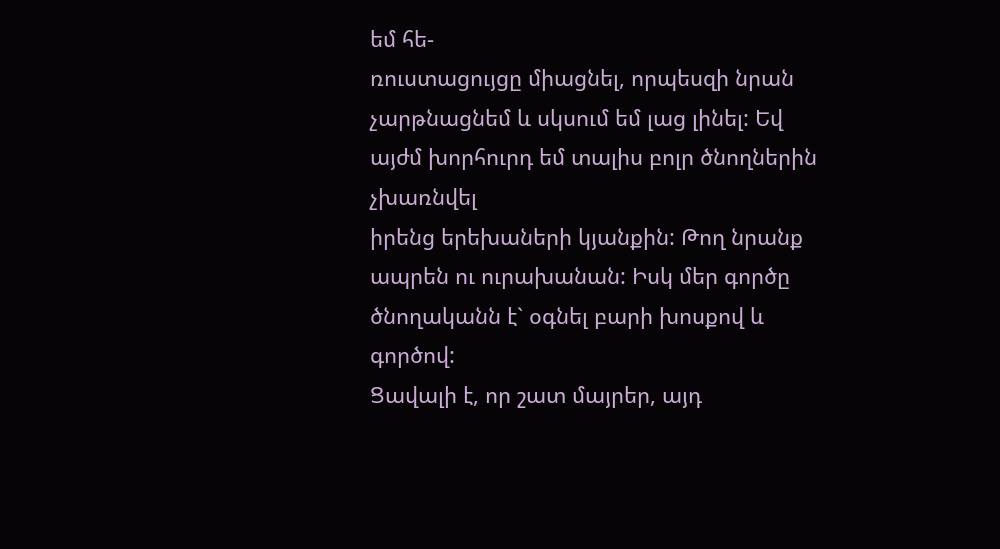եմ հե-
ռուստացույցը միացնել, որպեսզի նրան չարթնացնեմ և սկսում եմ լաց լինել: Եվ այժմ խորհուրդ եմ տալիս բոլր ծնողներին չխառնվել
իրենց երեխաների կյանքին: Թող նրանք ապրեն ու ուրախանան: Իսկ մեր գործը ծնողականն է` օգնել բարի խոսքով և գործով:
Ցավալի է, որ շատ մայրեր, այդ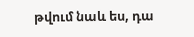թվում նաև ես, դա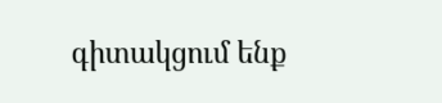գիտակցում ենք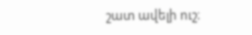շատ ավելի ուշ։